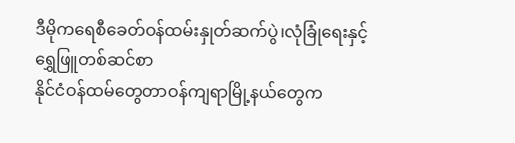ဒီမိုကရေစီခေတ်ဝန်ထမ်းနှုတ်ဆက်ပွဲ၊လုံခြုံရေးနှင့်ရွှေဖြူတစ်ဆင်စာ
နိုင်ငံဝန်ထမ်တွေတာဝန်ကျရာမြို့နယ်တွေက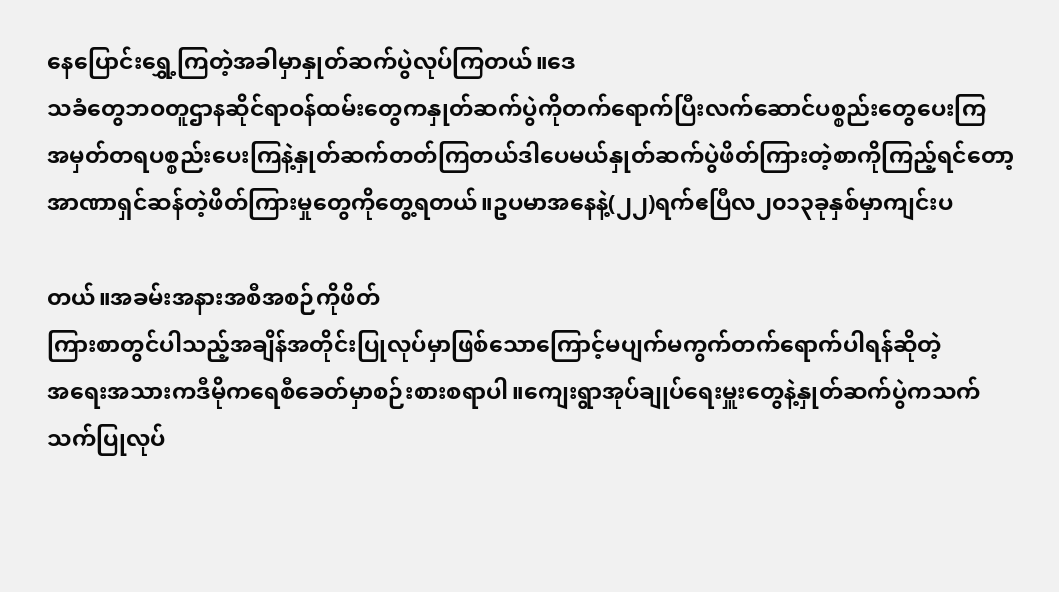နေပြောင်းရွှေ့ကြတဲ့အခါမှာနှုတ်ဆက်ပွဲလုပ်ကြတယ်။ဒေ
သခံတွေဘဝတူဌာနဆိုင်ရာဝန်ထမ်းတွေကနှုတ်ဆက်ပွဲကိုတက်ရောက်ပြီးလက်ဆောင်ပစ္စည်းတွေပေးကြ
အမှတ်တရပစ္စည်းပေးကြနဲ့နှုတ်ဆက်တတ်ကြတယ်ဒါပေမယ်နှုတ်ဆက်ပွဲဖိတ်ကြားတဲ့စာကိုကြည့်ရင်တော့
အာဏာရှင်ဆန်တဲ့ဖိတ်ကြားမှုတွေကိုတွေ့ရတယ်။ဥပမာအနေနဲ့(၂၂)ရက်ဧပြီလ၂၀၁၃ခုနှစ်မှာကျင်းပ

တယ်။အခမ်းအနားအစီအစဉ်ကိုဖိတ်
ကြားစာတွင်ပါသည့်အချိန်အတိုင်းပြုလုပ်မှာဖြစ်သောကြောင့်မပျက်မကွက်တက်ရောက်ပါရန်ဆိုတဲ့
အရေးအသားကဒီမိုကရေစီခေတ်မှာစဉ်းစားစရာပါ။ကျေးရွာအုပ်ချုပ်ရေးမှူးတွေနဲ့နှုတ်ဆက်ပွဲကသက်
သက်ပြုလုပ်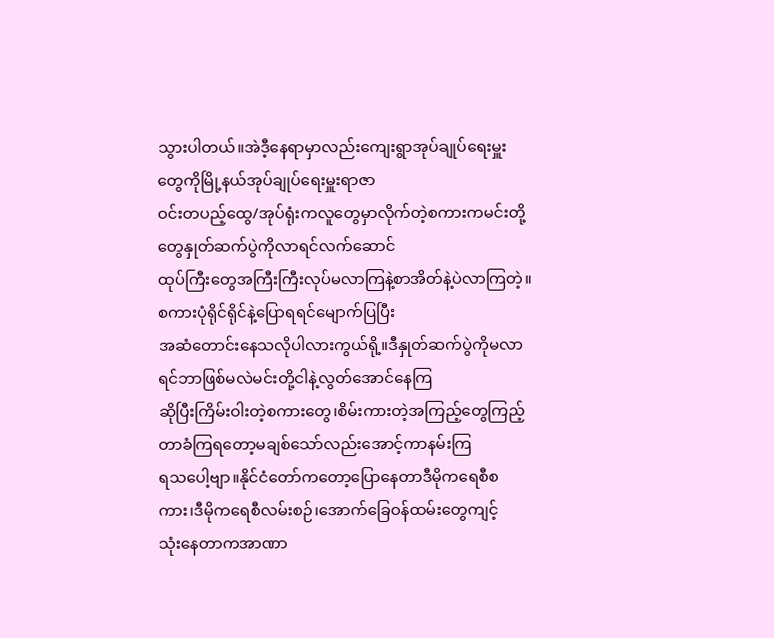သွားပါတယ်။အဲဒီ့နေရာမှာလည်းကျေးရွာအုပ်ချုပ်ရေးမှူးတွေကိုမြို့နယ်အုပ်ချုပ်ရေးမှူးရာဇာ
ဝင်းတပည့်ထွေ/အုပ်ရုံးကလူတွေမှာလိုက်တဲ့စကားကမင်းတို့တွေနှုတ်ဆက်ပွဲကိုလာရင်လက်ဆောင်
ထုပ်ကြီးတွေအကြီးကြီးလုပ်မလာကြနဲ့စာအိတ်နဲ့ပဲလာကြတဲ့။စကားပုံရိုင်ရိုင်နဲ့ပြောရရင်မျောက်ပြပြီး
အဆံတောင်းနေသလိုပါလားကွယ်ရို့။ဒီနှုတ်ဆက်ပွဲကိုမလာရင်ဘာဖြစ်မလဲမင်းတို့ငါနဲ့လွတ်အောင်နေကြ
ဆိုပြီးကြိမ်းဝါးတဲ့စကားတွေ၊စိမ်းကားတဲ့အကြည့်တွေကြည့်တာခံကြရတော့မချစ်သော်လည်းအောင့်ကာနမ်းကြ
ရသပေါ့ဗျာ။နိုင်ငံတော်ကတော့ပြောနေတာဒီမိုကရေစီစကား၊ဒီမိုကရေစီလမ်းစဉ်၊အောက်ခြေဝန်ထမ်းတွေကျင့်
သုံးနေတာကအာဏာ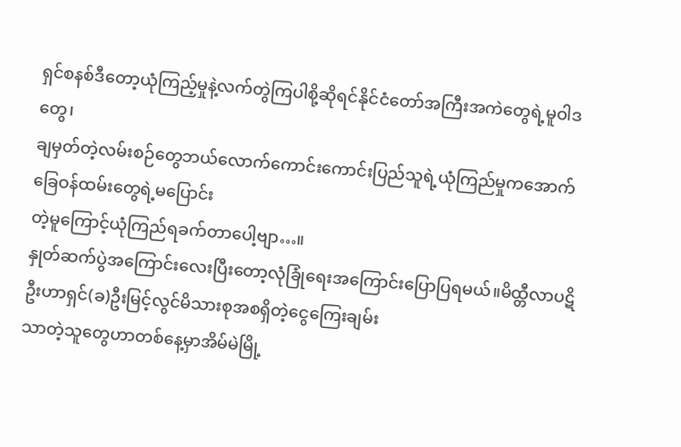ရှင်စနစ်ဒီတော့ယုံကြည့်မှုနဲ့လက်တွဲကြပါစို့ဆိုရင်နိုင်ငံတော်အကြီးအကဲတွေရဲ့မူဝါဒတွေ၊
ချမှတ်တဲ့လမ်းစဉ်တွေဘယ်လောက်ကောင်းကောင်းပြည်သူရဲ့ယုံကြည်မှုကအောက်ခြေဝန်ထမ်းတွေရဲ့မပြောင်း
တဲ့မူကြောင့်ယုံကြည်ရခက်တာပေါ့ဗျာ…။
နှုတ်ဆက်ပွဲအကြောင်းလေးပြီးတော့လုံခြုံရေးအကြောင်းပြောပြရမယ်။မိထ္တီလာပဋိ
ဦးဟာရှင်(ခ)ဦးမြင့်လွင်မိသားစုအစရှိတဲ့ငွေကြေးချမ်း
သာတဲ့သူတွေဟာတစ်နေ့မှာအိမ်မဲမြို့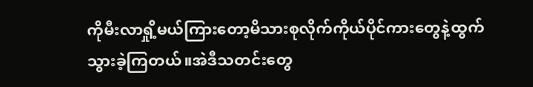ကိုမီးလာရှို့မယ်ကြားတော့မိသားစုလိုက်ကိုယ်ပိုင်ကားတွေနဲ့ထွက်
သွားခဲ့ကြတယ်။အဲဒီသတင်းတွေ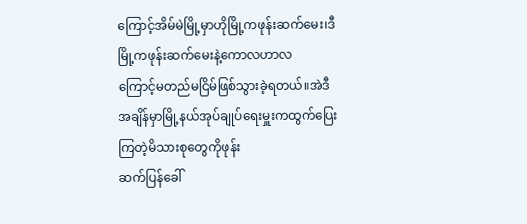ကြောင့်အိမ်မဲမြို့မှာဟိုမြို့ကဖုန်းဆက်မေး၊ဒီမြို့ကဖုန်းဆက်မေးနဲ့ကောလဟာလ
ကြောင့်မတည်မငြိမ်ဖြစ်သွားခဲ့ရတယ်။အဲဒီအချိန်မှာမြို့နယ်အုပ်ချုပ်ရေးမှူးကထွက်ပြေးကြတဲ့မိသားစုတွေကိုဖုန်း
ဆက်ပြန်ခေါ်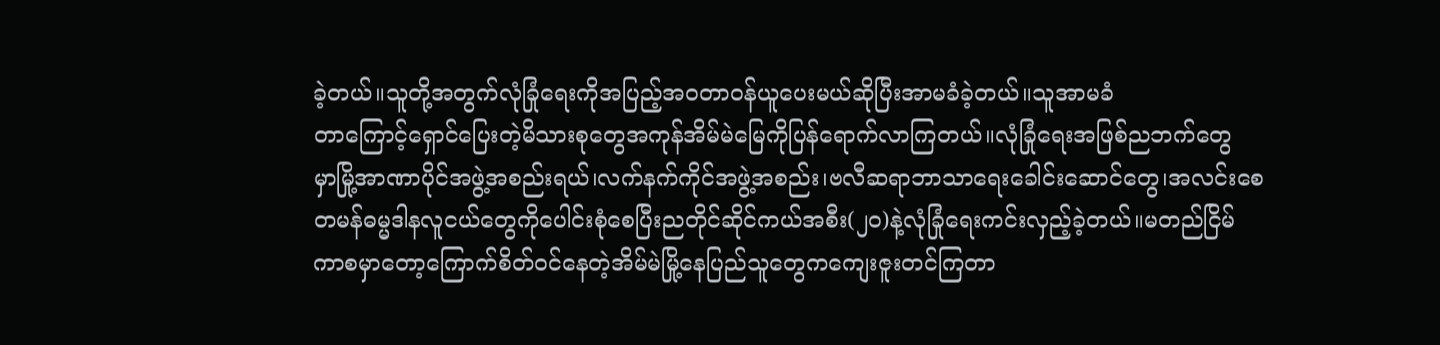ခဲ့တယ်။သူတို့အတွက်လုံခြုံရေးကိုအပြည့်အဝတာဝန်ယူပေးမယ်ဆိုပြီးအာမခံခဲ့တယ်။သူအာမခံ
တာကြောင့်ရှောင်ပြေးတဲ့မိသားစုတွေအကုန်အိမ်မဲမြေကိုပြန်ရောက်လာကြတယ်။လုံခြုံရေးအဖြစ်ညဘက်တွေ
မှာမြို့အာဏာပိုင်အဖွဲ့အစည်းရယ်၊လက်နက်ကိုင်အဖွဲ့အစည်း၊ဗလီဆရာဘာသာရေးခေါင်းဆောင်တွေ၊အလင်းစေ
တမန်ဓမ္မဒါနလူငယ်တွေကိုပေါင်းစုံစေပြီးညတိုင်ဆိုင်ကယ်အစီး(၂၀)နဲ့လုံခြုံရေးကင်းလှည့်ခဲ့တယ်။မတည်ငြိမ်
ကာစမှာတော့ကြောက်စိတ်ဝင်နေတဲ့အိမ်မဲမြို့နေပြည်သူတွေကကျေးဇူးတင်ကြတာ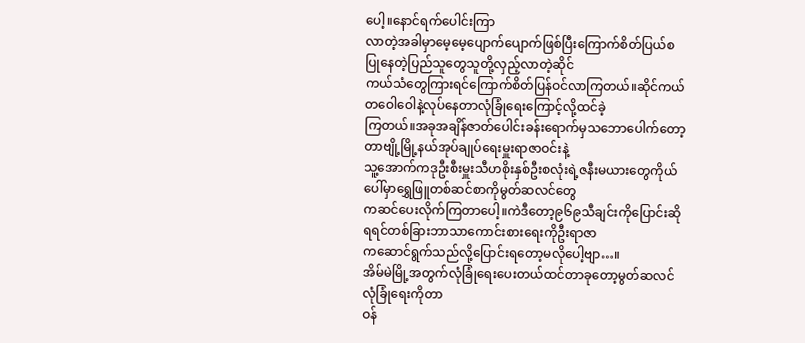ပေါ့။နောင်ရက်ပေါင်းကြာ
လာတဲ့အခါမှာမေ့မေ့ပျောက်ပျောက်ဖြစ်ပြီးကြောက်စိတ်ပြယ်စပြုနေတဲ့ပြည်သူတွေသူတို့လှည့်လာတဲ့ဆိုင်
ကယ်သံတွေကြားရင်ကြောက်စိတ်ပြန်ဝင်လာကြတယ်။ဆိုင်ကယ်တဝေါဝေါနဲ့လုပ်နေတာလုံခြုံရေးကြောင့်လို့ထင်ခဲ့
ကြတယ်။အခုအချိန်ဇာတ်ပေါင်းခန်းရောက်မှသဘောပေါက်တော့တာဗျို့မြို့နယ်အုပ်ချုပ်ရေးမှူးရာဇာဝင်းနဲ့
သူ့အောက်ကဒုဦးစီးမှူးသီဟစိုးနှစ်ဦးစလုံးရဲ့ဇနီးမယားတွေကိုယ်ပေါ်မှာရွှေဖြူတစ်ဆင်စာကိုမွတ်ဆလင်တွေ
ကဆင်ပေးလိုက်ကြတာပေါ့။ကဲဒီတော့၉၆၉သီချင်းကိုပြောင်းဆိုရရင်တစ်ခြားဘာသာကောင်းစားရေးကိုဦးရာဇာ
ကဆောင်ရွက်သည်လို့ပြောင်းရတော့မလိုပေါ့ဗျာ…။
အိမ်မဲမြို့အတွက်လုံခြုံရေးပေးတယ်ထင်တာခုတော့မွတ်ဆလင်လုံခြုံရေးကိုတာ
ဝန်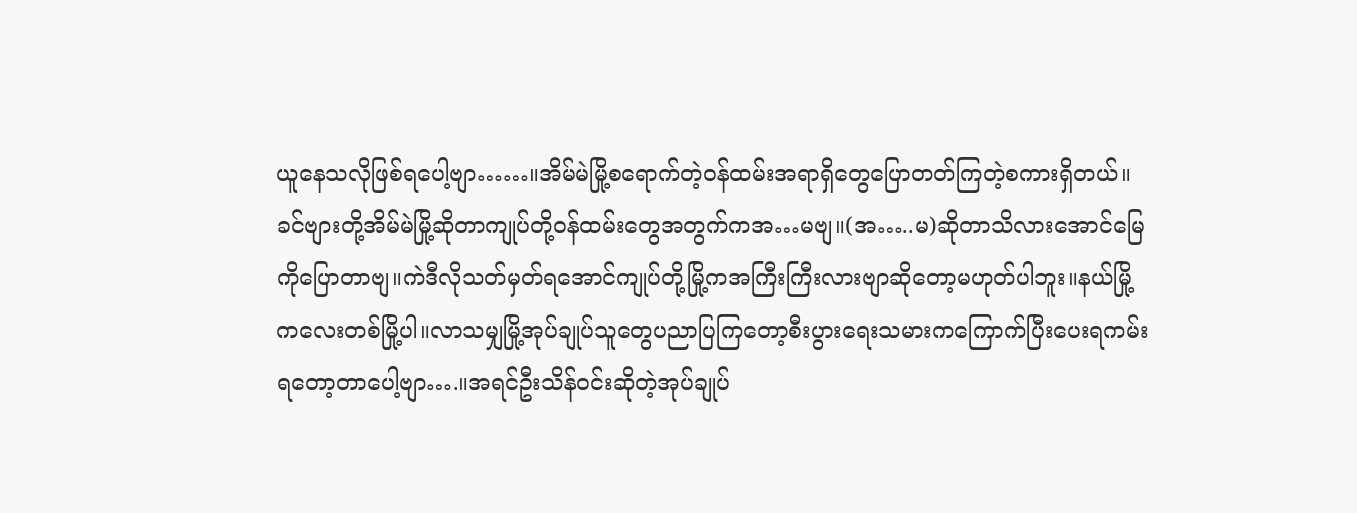ယူနေသလိုဖြစ်ရပေါ့ဗျာ……။အိမ်မဲမြို့စရောက်တဲ့ဝန်ထမ်းအရာရှိတွေပြောတတ်ကြတဲ့စကားရှိတယ်။
ခင်ဗျားတို့အိမ်မဲမြို့ဆိုတာကျုပ်တို့ဝန်ထမ်းတွေအတွက်ကအ…မဗျ။(အ…..မ)ဆိုတာသိလားအောင်မြေ
ကိုပြောတာဗျ။ကဲဒီလိုသတ်မှတ်ရအောင်ကျုပ်တို့မြို့ကအကြီးကြီးလားဗျာဆိုတော့မဟုတ်ပါဘူး။နယ်မြို့
ကလေးတစ်မြို့ပါ။လာသမျှမြို့အုပ်ချုပ်သူတွေပညာပြကြတော့စီးပွားရေးသမားကကြောက်ပြီးပေးရကမ်း
ရတော့တာပေါ့ဗျာ….။အရင်ဦးသိန်ဝင်းဆိုတဲ့အုပ်ချုပ်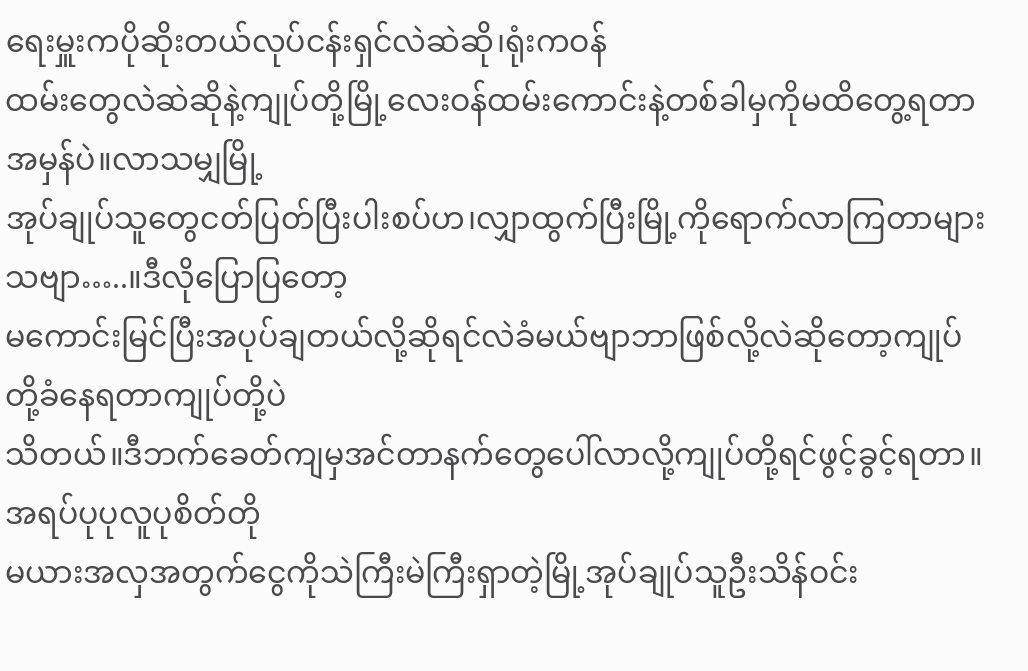ရေးမှူးကပိုဆိုးတယ်လုပ်ငန်းရှင်လဲဆဲဆို၊ရုံးကဝန်
ထမ်းတွေလဲဆဲဆိုနဲ့ကျုပ်တို့မြို့လေးဝန်ထမ်းကောင်းနဲ့တစ်ခါမှကိုမထိတွေ့ရတာအမှန်ပဲ။လာသမျှမြို့
အုပ်ချုပ်သူတွေငတ်ပြတ်ပြီးပါးစပ်ဟ၊လျှာထွက်ပြီးမြို့ကိုရောက်လာကြတာများသဗျာ…..။ဒီလိုပြောပြတော့
မကောင်းမြင်ပြီးအပုပ်ချတယ်လို့ဆိုရင်လဲခံမယ်ဗျာဘာဖြစ်လို့လဲဆိုတော့ကျုပ်တို့ခံနေရတာကျုပ်တို့ပဲ
သိတယ်။ဒီဘက်ခေတ်ကျမှအင်တာနက်တွေပေါ်လာလို့ကျုပ်တို့ရင်ဖွင့်ခွင့်ရတာ။အရပ်ပုပုလူပုစိတ်တို
မယားအလှအတွက်ငွေကိုသဲကြီးမဲကြီးရှာတဲ့မြို့အုပ်ချုပ်သူဦးသိန်ဝင်း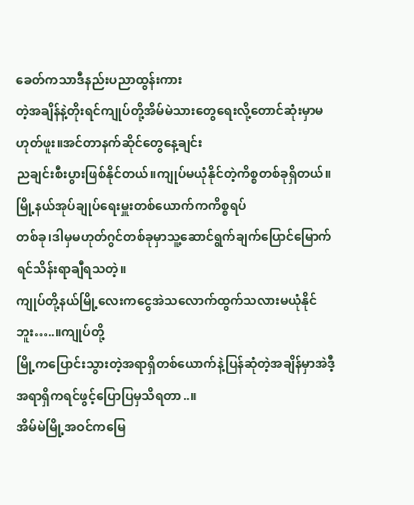ခေတ်ကသာဒီနည်းပညာထွန်းကား
တဲ့အချိန်နဲ့တိုးရင်ကျုပ်တို့အိမ်မဲသားတွေရေးလို့တောင်ဆုံးမှာမဟုတ်ဖူး။အင်တာနက်ဆိုင်တွေနေ့ချင်း
ညချင်းစီးပွားဖြစ်နိုင်တယ်။ကျုပ်မယုံနိုင်တဲ့ကိစ္စတစ်ခုရှိတယ်။မြို့နယ်အုပ်ချုပ်ရေးမှူးတစ်ယောက်ကကိစ္စရပ်
တစ်ခု၊ဒါမှမဟုတ်ဂွင်တစ်ခုမှာသူ့ဆောင်ရွက်ချက်ပြောင်မြောက်ရင်သိန်းရာချီရသတဲ့။
ကျုပ်တို့နယ်မြို့လေးကငွေအဲသလောက်ထွက်သလားမယုံနိုင်ဘူး…..။ကျုပ်တို့
မြို့ကပြောင်းသွားတဲ့အရာရှိတစ်ယောက်နဲ့ပြန်ဆုံတဲ့အချိန်မှာအဲဒီ့အရာရှိကရင်ဖွင့်ပြောပြမှသိရတာ..။
အိမ်မဲမြို့အဝင်ကမြေ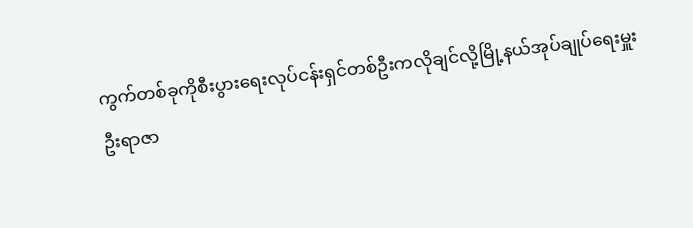ကွက်တစ်ခုကိုစီးပွားရေးလုပ်ငန်းရှင်တစ်ဦးကလိုချင်လို့မြို့နယ်အုပ်ချုပ်ရေးမှူး
ဦးရာဇာ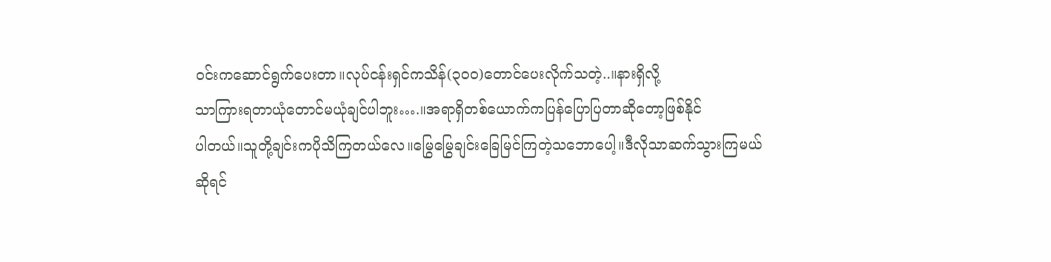ဝင်းကဆောင်ရွက်ပေးတာ။လုပ်ငန်းရှင်ကသိန်(၃၀၀)တောင်ပေးလိုက်သတဲ့..။နားရှိလို့
သာကြားရတာယုံတောင်မယုံချင်ပါဘူး….။အရာရှိတစ်ယောက်ကပြန်ပြောပြတာဆိုတော့ဖြစ်နိုင်
ပါတယ်။သူတို့ချင်းကပိုသိကြတယ်လေ။မြွေမြွေချင်းခြေမြင်ကြတဲ့သဘောပေါ့။ဒီလိုသာဆက်သွားကြမယ်
ဆိုရင်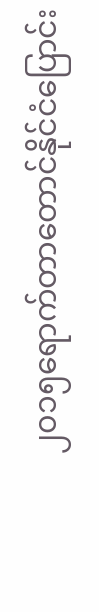၂၀၁၅ရောက်တာတောင်နိုင်ငံပြောင်း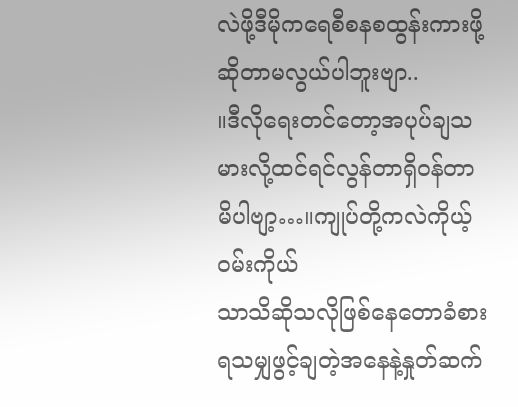လဲဖို့ဒီမိုကရေစီစနစထွန်းကားဖို့ဆိုတာမလွယ်ပါဘူးဗျာ..
။ဒီလိုရေးတင်တော့အပုပ်ချသမားလို့ထင်ရင်လွန်တာရှိဝန်တာမိပါဗျာ့…။ကျုပ်တို့ကလဲကိုယ့်ဝမ်းကိုယ်
သာသိဆိုသလိုဖြစ်နေတောခံစားရသမျှဖွင့်ချတဲ့အနေနဲ့နှုတ်ဆက်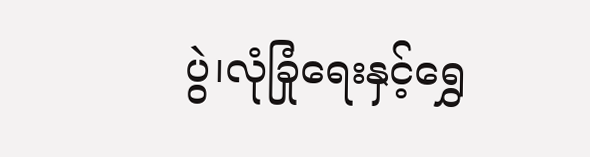ပွဲ၊လုံခြုံရေးနှင့်ရွှေ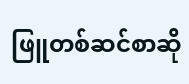ဖြူတစ်ဆင်စာဆို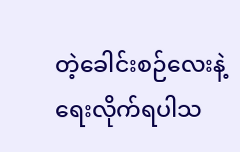တဲ့ခေါင်းစဉ်လေးနဲ့ရေးလိုက်ရပါသ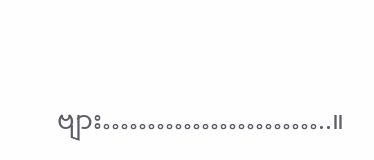ဗျား……………………..။